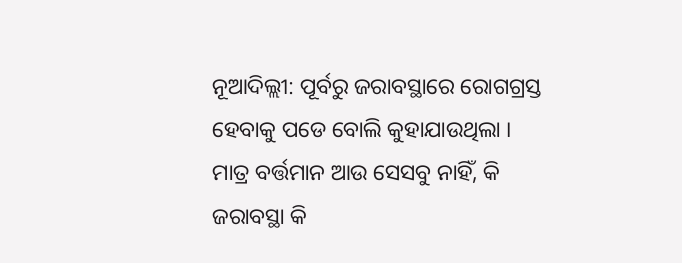ନୂଆଦିଲ୍ଲୀ: ପୂର୍ବରୁ ଜରାବସ୍ଥାରେ ରୋଗଗ୍ରସ୍ତ ହେବାକୁ ପଡେ ବୋଲି କୁହାଯାଉଥିଲା । ମାତ୍ର ବର୍ତ୍ତମାନ ଆଉ ସେସବୁ ନାହିଁ, କି ଜରାବସ୍ଥା କି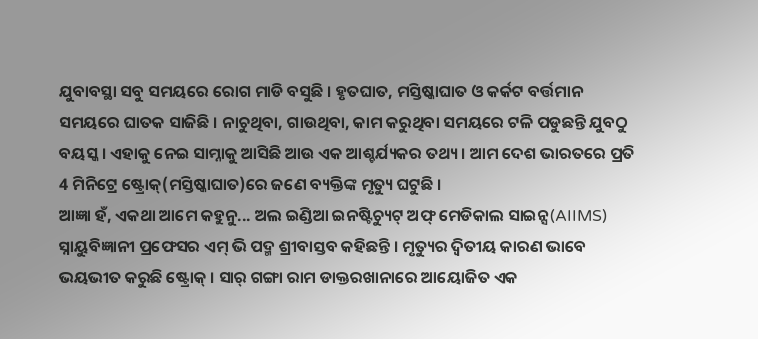ଯୁବାବସ୍ଥା ସବୁ ସମୟରେ ରୋଗ ମାଡି ବସୁଛି । ହୃତଘାତ, ମସ୍ତିଷ୍କାଘାତ ଓ କର୍କଟ ବର୍ତ୍ତମାନ ସମୟରେ ଘାତକ ସାଜିଛି । ନାଚୁଥିବା, ଗାଉଥିବା, କାମ କରୁଥିବା ସମୟରେ ଟଳି ପଡୁଛନ୍ତି ଯୁବଠୁ ବୟସ୍କ । ଏହାକୁ ନେଇ ସାମ୍ନାକୁ ଆସିଛି ଆଉ ଏକ ଆଶ୍ଚର୍ଯ୍ୟକର ତଥ୍ୟ । ଆମ ଦେଶ ଭାରତରେ ପ୍ରତି 4 ମିନିଟ୍ରେ ଷ୍ଟ୍ରୋକ୍(ମସ୍ତିଷ୍କାଘାତ)ରେ ଜଣେ ବ୍ୟକ୍ତିଙ୍କ ମୃତ୍ୟୁ ଘଟୁଛି ।
ଆଜ୍ଞା ହଁ, ଏକଥା ଆମେ କହୁନୁ... ଅଲ ଇଣ୍ଡିଆ ଇନଷ୍ଟିଚ୍ୟୁଟ୍ ଅଫ୍ ମେଡିକାଲ ସାଇନ୍ସ(AIIMS) ସ୍ନାୟୁବିଜ୍ଞାନୀ ପ୍ରଫେସର ଏମ୍ ଭି ପଦ୍ମ ଶ୍ରୀବାସ୍ତବ କହିଛନ୍ତି । ମୃତ୍ୟୁର ଦ୍ୱିତୀୟ କାରଣ ଭାବେ ଭୟଭୀତ କରୁଛି ଷ୍ଟ୍ରୋକ୍ । ସାର୍ ଗଙ୍ଗା ରାମ ଡାକ୍ତରଖାନାରେ ଆୟୋଜିତ ଏକ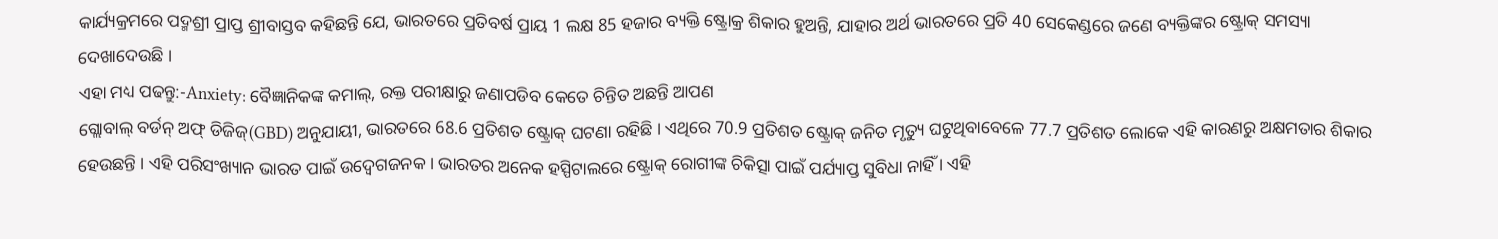କାର୍ଯ୍ୟକ୍ରମରେ ପଦ୍ମଶ୍ରୀ ପ୍ରାପ୍ତ ଶ୍ରୀବାସ୍ତବ କହିଛନ୍ତି ଯେ, ଭାରତରେ ପ୍ରତିବର୍ଷ ପ୍ରାୟ 1 ଲକ୍ଷ 85 ହଜାର ବ୍ୟକ୍ତି ଷ୍ଟ୍ରୋକ୍ର ଶିକାର ହୁଅନ୍ତି, ଯାହାର ଅର୍ଥ ଭାରତରେ ପ୍ରତି 40 ସେକେଣ୍ଡରେ ଜଣେ ବ୍ୟକ୍ତିଙ୍କର ଷ୍ଟ୍ରୋକ୍ ସମସ୍ୟା ଦେଖାଦେଉଛି ।
ଏହା ମଧ୍ୟ ପଢନ୍ତୁ:-Anxiety: ବୈଜ୍ଞାନିକଙ୍କ କମାଲ୍, ରକ୍ତ ପରୀକ୍ଷାରୁ ଜଣାପଡିବ କେତେ ଚିନ୍ତିତ ଅଛନ୍ତି ଆପଣ
ଗ୍ଲୋବାଲ୍ ବର୍ଡନ୍ ଅଫ୍ ଡିଜିଜ୍(GBD) ଅନୁଯାୟୀ, ଭାରତରେ 68.6 ପ୍ରତିଶତ ଷ୍ଟ୍ରୋକ୍ ଘଟଣା ରହିଛି । ଏଥିରେ 70.9 ପ୍ରତିଶତ ଷ୍ଟ୍ରୋକ୍ ଜନିତ ମୃତ୍ୟୁ ଘଟୁଥିବାବେଳେ 77.7 ପ୍ରତିଶତ ଲୋକେ ଏହି କାରଣରୁ ଅକ୍ଷମତାର ଶିକାର ହେଉଛନ୍ତି । ଏହି ପରିସଂଖ୍ୟାନ ଭାରତ ପାଇଁ ଉଦ୍ବେଗଜନକ । ଭାରତର ଅନେକ ହସ୍ପିଟାଲରେ ଷ୍ଟ୍ରୋକ୍ ରୋଗୀଙ୍କ ଚିକିତ୍ସା ପାଇଁ ପର୍ଯ୍ୟାପ୍ତ ସୁବିଧା ନାହିଁ । ଏହି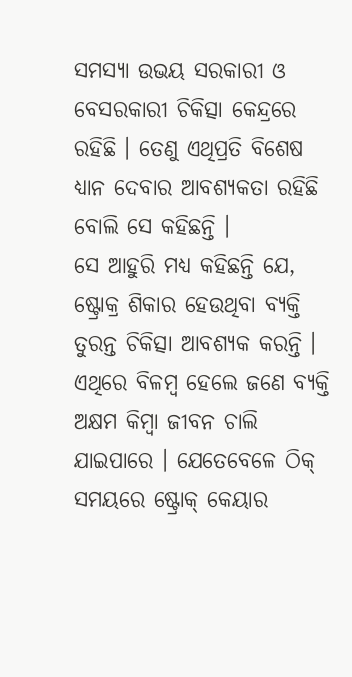ସମସ୍ୟା ଉଭୟ ସରକାରୀ ଓ ବେସରକାରୀ ଚିକିତ୍ସା କେନ୍ଦ୍ରରେ ରହିଛି । ତେଣୁ ଏଥିପ୍ରତି ବିଶେଷ ଧ୍ୟାନ ଦେବାର ଆବଶ୍ୟକତା ରହିଛି ବୋଲି ସେ କହିଛନ୍ତି ।
ସେ ଆହୁରି ମଧ୍ୟ କହିଛନ୍ତି ଯେ, ଷ୍ଟ୍ରୋକ୍ର ଶିକାର ହେଉଥିବା ବ୍ୟକ୍ତି ତୁରନ୍ତ ଚିକିତ୍ସା ଆବଶ୍ୟକ କରନ୍ତି । ଏଥିରେ ବିଳମ୍ବ ହେଲେ ଜଣେ ବ୍ୟକ୍ତି ଅକ୍ଷମ କିମ୍ବା ଜୀବନ ଚାଲି ଯାଇପାରେ । ଯେତେବେଳେ ଠିକ୍ ସମୟରେ ଷ୍ଟ୍ରୋକ୍ କେୟାର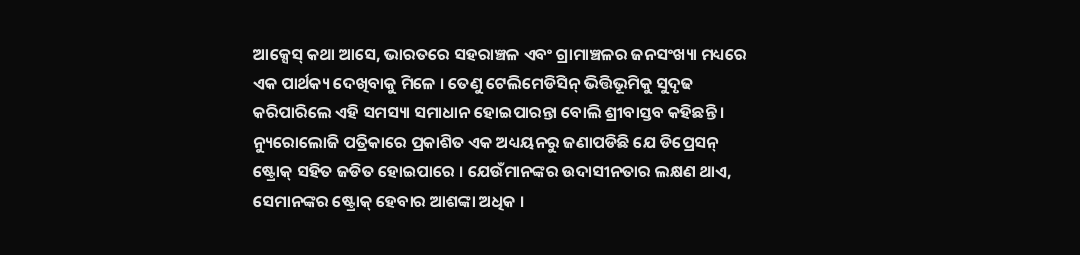ଆକ୍ସେସ୍ କଥା ଆସେ, ଭାରତରେ ସହରାଞ୍ଚଳ ଏବଂ ଗ୍ରାମାଞ୍ଚଳର ଜନସଂଖ୍ୟା ମଧ୍ୟରେ ଏକ ପାର୍ଥକ୍ୟ ଦେଖିବାକୁ ମିଳେ । ତେଣୁ ଟେଲିମେଡିସିନ୍ ଭିତ୍ତିଭୂମିକୁ ସୁଦୃଢ କରିପାରିଲେ ଏହି ସମସ୍ୟା ସମାଧାନ ହୋଇପାରନ୍ତା ବୋଲି ଶ୍ରୀବାସ୍ତବ କହିଛନ୍ତି । ନ୍ୟୁରୋଲୋଜି ପତ୍ରିକାରେ ପ୍ରକାଶିତ ଏକ ଅଧ୍ୟୟନରୁ ଜଣାପଡିଛି ଯେ ଡିପ୍ରେସନ୍ ଷ୍ଟ୍ରୋକ୍ ସହିତ ଜଡିତ ହୋଇପାରେ । ଯେଉଁମାନଙ୍କର ଉଦାସୀନତାର ଲକ୍ଷଣ ଥାଏ, ସେମାନଙ୍କର ଷ୍ଟ୍ରୋକ୍ ହେବାର ଆଶଙ୍କା ଅଧିକ ।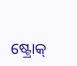ଷ୍ଟ୍ରୋକ୍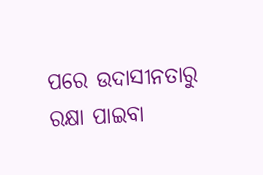ପରେ ଉଦାସୀନତାରୁ ରକ୍ଷା ପାଇବା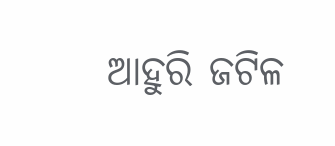ଆହୁରି ଜଟିଳ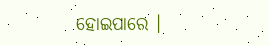ହୋଇପାରେ ।